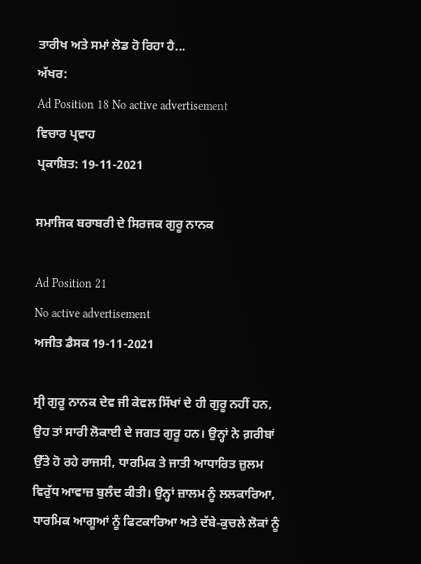ਤਾਰੀਖ ਅਤੇ ਸਮਾਂ ਲੋਡ ਹੋ ਰਿਹਾ ਹੈ...
ਅੱਖਰ:
Ad Position 18 No active advertisement
ਵਿਚਾਰ ਪ੍ਰਵਾਹ
ਪ੍ਰਕਾਸ਼ਿਤ: 19-11-2021

ਸਮਾਜਿਕ ਬਰਾਬਰੀ ਦੇ ਸਿਰਜਕ ਗੁਰੂ ਨਾਨਕ

Ad Position 21
No active advertisement
ਅਜੀਤ ਡੈਸਕ 19-11-2021

ਸ੍ਰੀ ਗੁਰੂ ਨਾਨਕ ਦੇਵ ਜੀ ਕੇਵਲ ਸਿੱਖਾਂ ਦੇ ਹੀ ਗੁਰੂ ਨਹੀਂ ਹਨ, ਉਹ ਤਾਂ ਸਾਰੀ ਲੋਕਾਈ ਦੇ ਜਗਤ ਗੁਰੂ ਹਨ। ਉਨ੍ਹਾਂ ਨੇ ਗ਼ਰੀਬਾਂ ਉੱਤੇ ਹੋ ਰਹੇ ਰਾਜਸੀ, ਧਾਰਮਿਕ ਤੇ ਜਾਤੀ ਆਧਾਰਿਤ ਜ਼ੁਲਮ ਵਿਰੁੱਧ ਆਵਾਜ਼ ਬੁਲੰਦ ਕੀਤੀ। ਉਨ੍ਹਾਂ ਜ਼ਾਲਮ ਨੂੰ ਲਲਕਾਰਿਆ, ਧਾਰਮਿਕ ਆਗੂਆਂ ਨੂੰ ਫਿਟਕਾਰਿਆ ਅਤੇ ਦੱਬੇ-ਕੁਚਲੇ ਲੋਕਾਂ ਨੂੰ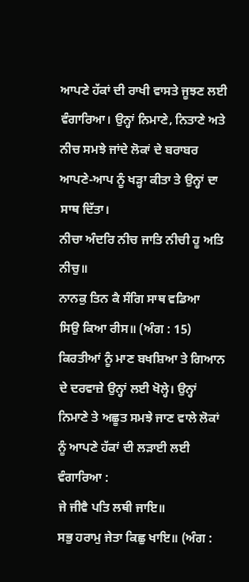ਆਪਣੇ ਹੱਕਾਂ ਦੀ ਰਾਖੀ ਵਾਸਤੇ ਜੂਝਣ ਲਈ ਵੰਗਾਰਿਆ। ਉਨ੍ਹਾਂ ਨਿਮਾਣੇ, ਨਿਤਾਣੇ ਅਤੇ ਨੀਚ ਸਮਝੇ ਜਾਂਦੇ ਲੋਕਾਂ ਦੇ ਬਰਾਬਰ ਆਪਣੇ-ਆਪ ਨੂੰ ਖੜ੍ਹਾ ਕੀਤਾ ਤੇ ਉਨ੍ਹਾਂ ਦਾ ਸਾਥ ਦਿੱਤਾ।
ਨੀਚਾ ਅੰਦਰਿ ਨੀਚ ਜਾਤਿ ਨੀਚੀ ਹੂ ਅਤਿ ਨੀਚੁ॥
ਨਾਨਕੁ ਤਿਨ ਕੈ ਸੰਗਿ ਸਾਥ ਵਡਿਆ
ਸਿਉ ਕਿਆ ਰੀਸ॥ (ਅੰਗ : 15)
ਕਿਰਤੀਆਂ ਨੂੰ ਮਾਣ ਬਖਸ਼ਿਆ ਤੇ ਗਿਆਨ ਦੇ ਦਰਵਾਜ਼ੇ ਉਨ੍ਹਾਂ ਲਈ ਖੋਲ੍ਹੇ। ਉਨ੍ਹਾਂ ਨਿਮਾਣੇ ਤੇ ਅਛੂਤ ਸਮਝੇ ਜਾਣ ਵਾਲੇ ਲੋਕਾਂ ਨੂੰ ਆਪਣੇ ਹੱਕਾਂ ਦੀ ਲੜਾਈ ਲਈ ਵੰਗਾਰਿਆ :
ਜੇ ਜੀਵੈ ਪਤਿ ਲਥੀ ਜਾਇ॥
ਸਭੁ ਹਰਾਮੁ ਜੇਤਾ ਕਿਛੁ ਖਾਇ॥ (ਅੰਗ :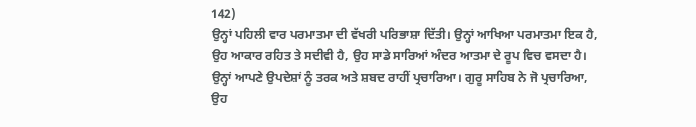142)
ਉਨ੍ਹਾਂ ਪਹਿਲੀ ਵਾਰ ਪਰਮਾਤਮਾ ਦੀ ਵੱਖਰੀ ਪਰਿਭਾਸ਼ਾ ਦਿੱਤੀ। ਉਨ੍ਹਾਂ ਆਖਿਆ ਪਰਮਾਤਮਾ ਇਕ ਹੈ, ਉਹ ਆਕਾਰ ਰਹਿਤ ਤੇ ਸਦੀਵੀ ਹੈ, ਉਹ ਸਾਡੇ ਸਾਰਿਆਂ ਅੰਦਰ ਆਤਮਾ ਦੇ ਰੂਪ ਵਿਚ ਵਸਦਾ ਹੈ। ਉਨ੍ਹਾਂ ਆਪਣੇ ਉਪਦੇਸ਼ਾਂ ਨੂੰ ਤਰਕ ਅਤੇ ਸ਼ਬਦ ਰਾਹੀਂ ਪ੍ਰਚਾਰਿਆ। ਗੁਰੂ ਸਾਹਿਬ ਨੇ ਜੋ ਪ੍ਰਚਾਰਿਆ, ਉਹ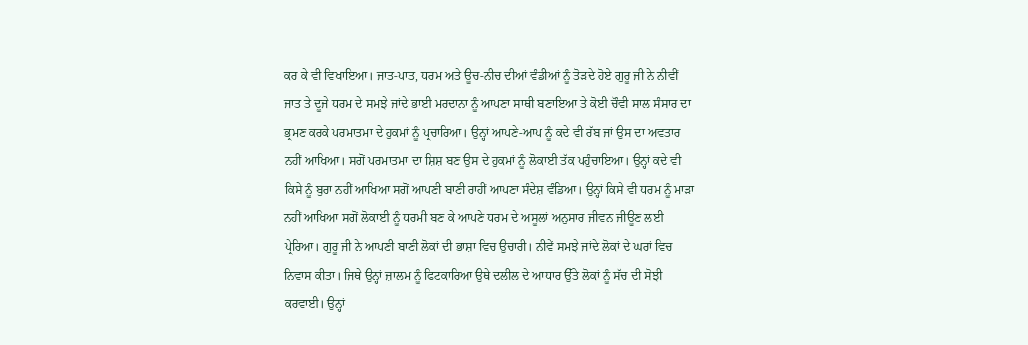ਕਰ ਕੇ ਵੀ ਵਿਖਾਇਆ। ਜਾਤ-ਪਾਤ, ਧਰਮ ਅਤੇ ਊਚ-ਨੀਚ ਦੀਆਂ ਵੰਡੀਆਂ ਨੂੰ ਤੋੜਦੇ ਹੋਏ ਗੁਰੂ ਜੀ ਨੇ ਨੀਵੀਂ ਜਾਤ ਤੇ ਦੂਜੇ ਧਰਮ ਦੇ ਸਮਝੇ ਜਾਂਦੇ ਭਾਈ ਮਰਦਾਨਾ ਨੂੰ ਆਪਣਾ ਸਾਥੀ ਬਣਾਇਆ ਤੇ ਕੋਈ ਚੌਵੀ ਸਾਲ ਸੰਸਾਰ ਦਾ ਭ੍ਰਮਣ ਕਰਕੇ ਪਰਮਾਤਮਾ ਦੇ ਹੁਕਮਾਂ ਨੂੰ ਪ੍ਰਚਾਰਿਆ। ਉਨ੍ਹਾਂ ਆਪਣੇ-ਆਪ ਨੂੰ ਕਦੇ ਵੀ ਰੱਬ ਜਾਂ ਉਸ ਦਾ ਅਵਤਾਰ ਨਹੀਂ ਆਖਿਆ। ਸਗੋਂ ਪਰਮਾਤਮਾ ਦਾ ਸ਼ਿਸ਼ ਬਣ ਉਸ ਦੇ ਹੁਕਮਾਂ ਨੂੰ ਲੋਕਾਈ ਤੱਕ ਪਹੁੰਚਾਇਆ। ਉਨ੍ਹਾਂ ਕਦੇ ਵੀ ਕਿਸੇ ਨੂੰ ਬੁਰਾ ਨਹੀਂ ਆਖਿਆ ਸਗੋਂ ਆਪਣੀ ਬਾਣੀ ਰਾਹੀਂ ਆਪਣਾ ਸੰਦੇਸ਼ ਵੰਡਿਆ। ਉਨ੍ਹਾਂ ਕਿਸੇ ਵੀ ਧਰਮ ਨੂੰ ਮਾੜਾ ਨਹੀਂ ਆਖਿਆ ਸਗੋਂ ਲੋਕਾਈ ਨੂੰ ਧਰਮੀ ਬਣ ਕੇ ਆਪਣੇ ਧਰਮ ਦੇ ਅਸੂਲਾਂ ਅਨੁਸਾਰ ਜੀਵਨ ਜੀਊਣ ਲਈ ਪ੍ਰੇਰਿਆ। ਗੁਰੂ ਜੀ ਨੇ ਆਪਣੀ ਬਾਣੀ ਲੋਕਾਂ ਦੀ ਭਾਸ਼ਾ ਵਿਚ ਉਚਾਰੀ। ਨੀਵੇਂ ਸਮਝੇ ਜਾਂਦੇ ਲੋਕਾਂ ਦੇ ਘਰਾਂ ਵਿਚ ਨਿਵਾਸ ਕੀਤਾ। ਜਿਥੇ ਉਨ੍ਹਾਂ ਜ਼ਾਲਮ ਨੂੰ ਫਿਟਕਾਰਿਆ ਉਥੇ ਦਲੀਲ ਦੇ ਆਧਾਰ ਉੱਤੇ ਲੋਕਾਂ ਨੂੰ ਸੱਚ ਦੀ ਸੋਝੀ ਕਰਵਾਈ। ਉਨ੍ਹਾਂ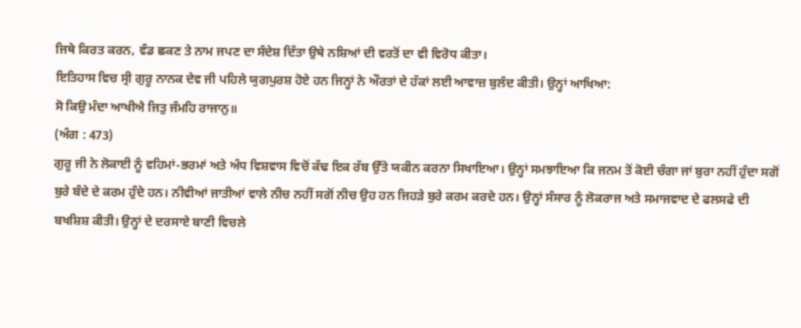ਜਿਥੇ ਕਿਰਤ ਕਰਨ, ਵੰਡ ਛਕਣ ਤੇ ਨਾਮ ਜਪਣ ਦਾ ਸੰਦੇਸ਼ ਦਿੱਤਾ ਉਥੇ ਨਸ਼ਿਆਂ ਦੀ ਵਰਤੋਂ ਦਾ ਵੀ ਵਿਰੋਧ ਕੀਤਾ।
ਇਤਿਹਾਸ ਵਿਚ ਸ੍ਰੀ ਗੁਰੂ ਨਾਨਕ ਦੇਵ ਜੀ ਪਹਿਲੇ ਯੁਗਪੁਰਸ਼ ਹੋਏ ਹਨ ਜਿਨ੍ਹਾਂ ਨੇ ਔਰਤਾਂ ਦੇ ਹੱਕਾਂ ਲਈ ਆਵਾਜ਼ ਬੁਲੰਦ ਕੀਤੀ। ਉਨ੍ਹਾਂ ਆਖਿਆ:
ਸੋ ਕਿਉ ਮੰਦਾ ਆਖੀਐ ਜਿਤੁ ਜੰਮਹਿ ਰਾਜਾਨੁ॥
(ਅੰਗ : 473)
ਗੁਰੂ ਜੀ ਨੇ ਲੋਕਾਈ ਨੂੰ ਵਹਿਮਾਂ-ਭਰਮਾਂ ਅਤੇ ਅੰਧ ਵਿਸ਼ਵਾਸ ਵਿਚੋਂ ਕੱਢ ਇਕ ਰੱਬ ਉੱਤੇ ਯਕੀਨ ਕਰਨਾ ਸਿਖਾਇਆ। ਉਨ੍ਹਾਂ ਸਮਝਾਇਆ ਕਿ ਜਨਮ ਤੋਂ ਕੋਈ ਚੰਗਾ ਜਾਂ ਬੁਰਾ ਨਹੀਂ ਹੁੰਦਾ ਸਗੋਂ ਬੁਰੇ ਬੰਦੇ ਦੇ ਕਰਮ ਹੁੰਦੇ ਹਨ। ਨੀਵੀਆਂ ਜਾਤੀਆਂ ਵਾਲੇ ਨੀਚ ਨਹੀਂ ਸਗੋਂ ਨੀਚ ਉਹ ਹਨ ਜਿਹੜੇ ਬੁਰੇ ਕਰਮ ਕਰਦੇ ਹਨ। ਉਨ੍ਹਾਂ ਸੰਸਾਰ ਨੂੰ ਲੋਕਰਾਜ ਅਤੇ ਸਮਾਜਵਾਦ ਦੇ ਫਲਸਫੇ ਦੀ ਬਖਸ਼ਿਸ਼ ਕੀਤੀ। ਉਨ੍ਹਾਂ ਦੇ ਦਰਸਾਏ ਬਾਣੀ ਵਿਚਲੇ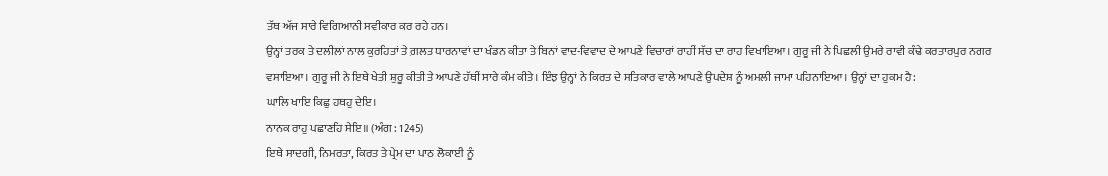ਤੱਥ ਅੱਜ ਸਾਰੇ ਵਿਗਿਆਨੀ ਸਵੀਕਾਰ ਕਰ ਰਹੇ ਹਨ।
ਉਨ੍ਹਾਂ ਤਰਕ ਤੇ ਦਲੀਲਾਂ ਨਾਲ ਕੁਰਹਿਤਾਂ ਤੇ ਗ਼ਲਤ ਧਾਰਨਾਵਾਂ ਦਾ ਖੰਡਨ ਕੀਤਾ ਤੇ ਬਿਨਾਂ ਵਾਦ-ਵਿਵਾਦ ਦੇ ਆਪਣੇ ਵਿਚਾਰਾਂ ਰਾਹੀਂ ਸੱਚ ਦਾ ਰਾਹ ਵਿਖਾਇਆ। ਗੁਰੂ ਜੀ ਨੇ ਪਿਛਲੀ ਉਮਰੇ ਰਾਵੀ ਕੰਢੇ ਕਰਤਾਰਪੁਰ ਨਗਰ ਵਸਾਇਆ। ਗੁਰੂ ਜੀ ਨੇ ਇਥੇ ਖੇਤੀ ਸ਼ੁਰੂ ਕੀਤੀ ਤੇ ਆਪਣੇ ਹੱਥੀਂ ਸਾਰੇ ਕੰਮ ਕੀਤੇ। ਇੰਝ ਉਨ੍ਹਾਂ ਨੇ ਕਿਰਤ ਦੇ ਸਤਿਕਾਰ ਵਾਲੇ ਆਪਣੇ ਉਪਦੇਸ਼ ਨੂੰ ਅਮਲੀ ਜਾਮਾ ਪਹਿਨਾਇਆ। ਉਨ੍ਹਾਂ ਦਾ ਹੁਕਮ ਹੈ:
ਘਾਲਿ ਖਾਇ ਕਿਛੁ ਹਥਹੁ ਦੇਇ।
ਨਾਨਕ ਰਾਹੁ ਪਛਾਣਹਿ ਸੇਇ॥ (ਅੰਗ : 1245)
ਇਥੇ ਸਾਦਗੀ, ਨਿਮਰਤਾ, ਕਿਰਤ ਤੇ ਪ੍ਰੇਮ ਦਾ ਪਾਠ ਲੋਕਾਈ ਨੂੰ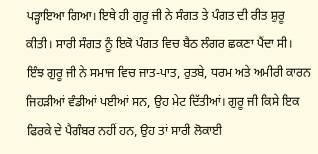ਪੜ੍ਹਾਇਆ ਗਿਆ। ਇਥੇ ਹੀ ਗੁਰੂ ਜੀ ਨੇ ਸੰਗਤ ਤੇ ਪੰਗਤ ਦੀ ਰੀਤ ਸ਼ੁਰੂ ਕੀਤੀ। ਸਾਰੀ ਸੰਗਤ ਨੂੰ ਇਕੋ ਪੰਗਤ ਵਿਚ ਬੈਠ ਲੰਗਰ ਛਕਣਾ ਪੈਂਦਾ ਸੀ। ਇੰਝ ਗੁਰੂ ਜੀ ਨੇ ਸਮਾਜ ਵਿਚ ਜਾਤ-ਪਾਤ, ਰੁਤਬੇ, ਧਰਮ ਅਤੇ ਅਮੀਰੀ ਕਾਰਨ ਜਿਹੜੀਆਂ ਵੰਡੀਆਂ ਪਈਆਂ ਸਨ, ਉਹ ਮੇਟ ਦਿੱਤੀਆਂ। ਗੁਰੂ ਜੀ ਕਿਸੇ ਇਕ ਫਿਰਕੇ ਦੇ ਪੈਗੰਬਰ ਨਹੀਂ ਹਨ, ਉਹ ਤਾਂ ਸਾਰੀ ਲੋਕਾਈ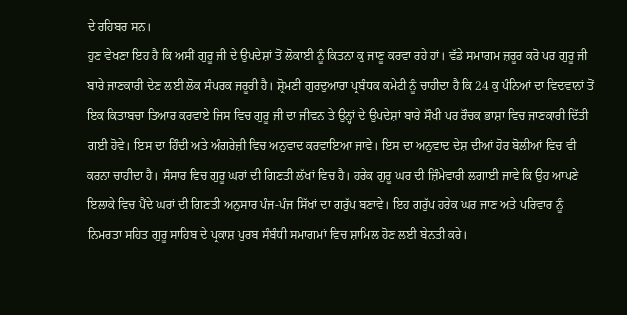ਦੇ ਰਹਿਬਰ ਸਨ।
ਹੁਣ ਵੇਖਣਾ ਇਹ ਹੈ ਕਿ ਅਸੀਂ ਗੁਰੂ ਜੀ ਦੇ ਉਪਦੇਸ਼ਾਂ ਤੋਂ ਲੋਕਾਈ ਨੂੰ ਕਿਤਨਾ ਕੁ ਜਾਣੂ ਕਰਵਾ ਰਹੇ ਹਾਂ। ਵੱਡੇ ਸਮਾਗਮ ਜ਼ਰੂਰ ਕਰੋ ਪਰ ਗੁਰੂ ਜੀ ਬਾਰੇ ਜਾਣਕਾਰੀ ਦੇਣ ਲਈ ਲੋਕ ਸੰਪਰਕ ਜਰੂਰੀ ਹੈ। ਸ਼੍ਰੋਮਣੀ ਗੁਰਦੁਆਰਾ ਪ੍ਰਬੰਧਕ ਕਮੇਟੀ ਨੂੰ ਚਾਹੀਦਾ ਹੈ ਕਿ 24 ਕੁ ਪੰਨਿਆਂ ਦਾ ਵਿਦਵਾਨਾਂ ਤੋਂ ਇਕ ਕਿਤਾਬਚਾ ਤਿਆਰ ਕਰਵਾਏ ਜਿਸ ਵਿਚ ਗੁਰੂ ਜੀ ਦਾ ਜੀਵਨ ਤੇ ਉਨ੍ਹਾਂ ਦੇ ਉਪਦੇਸ਼ਾਂ ਬਾਰੇ ਸੌਖੀ ਪਰ ਰੌਚਕ ਭਾਸ਼ਾ ਵਿਚ ਜਾਣਕਾਰੀ ਦਿੱਤੀ ਗਈ ਹੋਵੇ। ਇਸ ਦਾ ਹਿੰਦੀ ਅਤੇ ਅੰਗਰੇਜ਼ੀ ਵਿਚ ਅਨੁਵਾਦ ਕਰਵਾਇਆ ਜਾਵੇ। ਇਸ ਦਾ ਅਨੁਵਾਦ ਦੇਸ਼ ਦੀਆਂ ਹੋਰ ਬੋਲੀਆਂ ਵਿਚ ਵੀ ਕਰਨਾ ਚਾਹੀਦਾ ਹੈ। ਸੰਸਾਰ ਵਿਚ ਗੁਰੂ ਘਰਾਂ ਦੀ ਗਿਣਤੀ ਲੱਖਾਂ ਵਿਚ ਹੈ। ਹਰੇਕ ਗੁਰੂ ਘਰ ਦੀ ਜ਼ਿੰਮੇਵਾਰੀ ਲਗਾਈ ਜਾਵੇ ਕਿ ਉਹ ਆਪਣੇ ਇਲਾਕੇ ਵਿਚ ਪੈਂਦੇ ਘਰਾਂ ਦੀ ਗਿਣਤੀ ਅਨੁਸਾਰ ਪੰਜ-ਪੰਜ ਸਿੱਖਾਂ ਦਾ ਗਰੁੱਪ ਬਣਾਵੇ। ਇਹ ਗਰੁੱਪ ਹਰੇਕ ਘਰ ਜਾਣ ਅਤੇ ਪਰਿਵਾਰ ਨੂੰ ਨਿਮਰਤਾ ਸਹਿਤ ਗੁਰੂ ਸਾਹਿਬ ਦੇ ਪ੍ਰਕਾਸ਼ ਪੁਰਬ ਸੰਬੰਧੀ ਸਮਾਗਮਾਂ ਵਿਚ ਸ਼ਾਮਿਲ ਹੋਣ ਲਈ ਬੇਨਤੀ ਕਰੇ।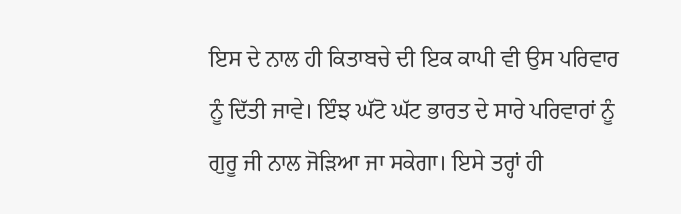ਇਸ ਦੇ ਨਾਲ ਹੀ ਕਿਤਾਬਚੇ ਦੀ ਇਕ ਕਾਪੀ ਵੀ ਉਸ ਪਰਿਵਾਰ ਨੂੰ ਦਿੱਤੀ ਜਾਵੇ। ਇੰਝ ਘੱਟੋ ਘੱਟ ਭਾਰਤ ਦੇ ਸਾਰੇ ਪਰਿਵਾਰਾਂ ਨੂੰ ਗੁਰੂ ਜੀ ਨਾਲ ਜੋੜਿਆ ਜਾ ਸਕੇਗਾ। ਇਸੇ ਤਰ੍ਹਾਂ ਹੀ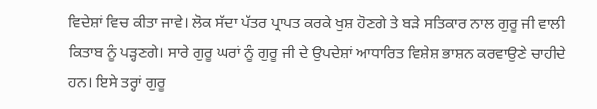ਵਿਦੇਸ਼ਾਂ ਵਿਚ ਕੀਤਾ ਜਾਵੇ। ਲੋਕ ਸੱਦਾ ਪੱਤਰ ਪ੍ਰਾਪਤ ਕਰਕੇ ਖੁਸ਼ ਹੋਣਗੇ ਤੇ ਬੜੇ ਸਤਿਕਾਰ ਨਾਲ ਗੁਰੂ ਜੀ ਵਾਲੀ ਕਿਤਾਬ ਨੂੰ ਪੜ੍ਹਣਗੇ। ਸਾਰੇ ਗੁਰੂ ਘਰਾਂ ਨੂੰ ਗੁਰੂ ਜੀ ਦੇ ਉਪਦੇਸ਼ਾਂ ਆਧਾਰਿਤ ਵਿਸ਼ੇਸ਼ ਭਾਸ਼ਨ ਕਰਵਾਉਣੇ ਚਾਹੀਦੇ ਹਨ। ਇਸੇ ਤਰ੍ਹਾਂ ਗੁਰੂ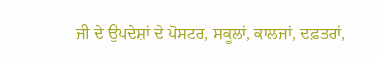ਜੀ ਦੇ ਉਪਦੇਸ਼ਾਂ ਦੇ ਪੋਸਟਰ, ਸਕੂਲਾਂ, ਕਾਲਜਾਂ, ਦਫ਼ਤਰਾਂ,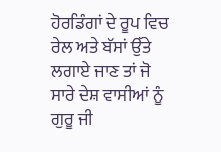ਹੋਰਡਿੰਗਾਂ ਦੇ ਰੂਪ ਵਿਚ ਰੇਲ ਅਤੇ ਬੱਸਾਂ ਉੱਤੇ ਲਗਾਏ ਜਾਣ ਤਾਂ ਜੋ ਸਾਰੇ ਦੇਸ਼ ਵਾਸੀਆਂ ਨੂੰ ਗੁਰੂ ਜੀ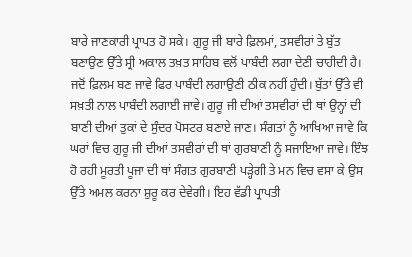ਬਾਰੇ ਜਾਣਕਾਰੀ ਪ੍ਰਾਪਤ ਹੋ ਸਕੇ। ਗੁਰੂ ਜੀ ਬਾਰੇ ਫ਼ਿਲਮਾਂ, ਤਸਵੀਰਾਂ ਤੇ ਬੁੱਤ ਬਣਾਉਣ ਉੱਤੇ ਸ੍ਰੀ ਅਕਾਲ ਤਖ਼ਤ ਸਾਹਿਬ ਵਲੋਂ ਪਾਬੰਦੀ ਲਗਾ ਦੇਣੀ ਚਾਹੀਦੀ ਹੈ। ਜਦੋਂ ਫ਼ਿਲਮ ਬਣ ਜਾਵੇ ਫਿਰ ਪਾਬੰਦੀ ਲਗਾਉਣੀ ਠੀਕ ਨਹੀਂ ਹੁੰਦੀ। ਬੁੱਤਾਂ ਉੱਤੇ ਵੀ ਸਖ਼ਤੀ ਨਾਲ ਪਾਬੰਦੀ ਲਗਾਈ ਜਾਵੇ। ਗੁਰੂ ਜੀ ਦੀਆਂ ਤਸਵੀਰਾਂ ਦੀ ਥਾਂ ਉਨ੍ਹਾਂ ਦੀ ਬਾਣੀ ਦੀਆਂ ਤੁਕਾਂ ਦੇ ਸੁੰਦਰ ਪੋਸਟਰ ਬਣਾਏ ਜਾਣ। ਸੰਗਤਾਂ ਨੂੰ ਆਖਿਆ ਜਾਵੇ ਕਿ ਘਰਾਂ ਵਿਚ ਗੁਰੂ ਜੀ ਦੀਆਂ ਤਸਵੀਰਾਂ ਦੀ ਥਾਂ ਗੁਰਬਾਣੀ ਨੂੰ ਸਜਾਇਆ ਜਾਵੇ। ਇੰਝ ਹੋ ਰਹੀ ਮੂਰਤੀ ਪੂਜਾ ਦੀ ਥਾਂ ਸੰਗਤ ਗੁਰਬਾਣੀ ਪੜ੍ਹੇਗੀ ਤੇ ਮਨ ਵਿਚ ਵਸਾ ਕੇ ਉਸ ਉੱਤੇ ਅਮਲ ਕਰਨਾ ਸ਼ੁਰੂ ਕਰ ਦੇਵੇਗੀ। ਇਹ ਵੱਡੀ ਪ੍ਰਾਪਤੀ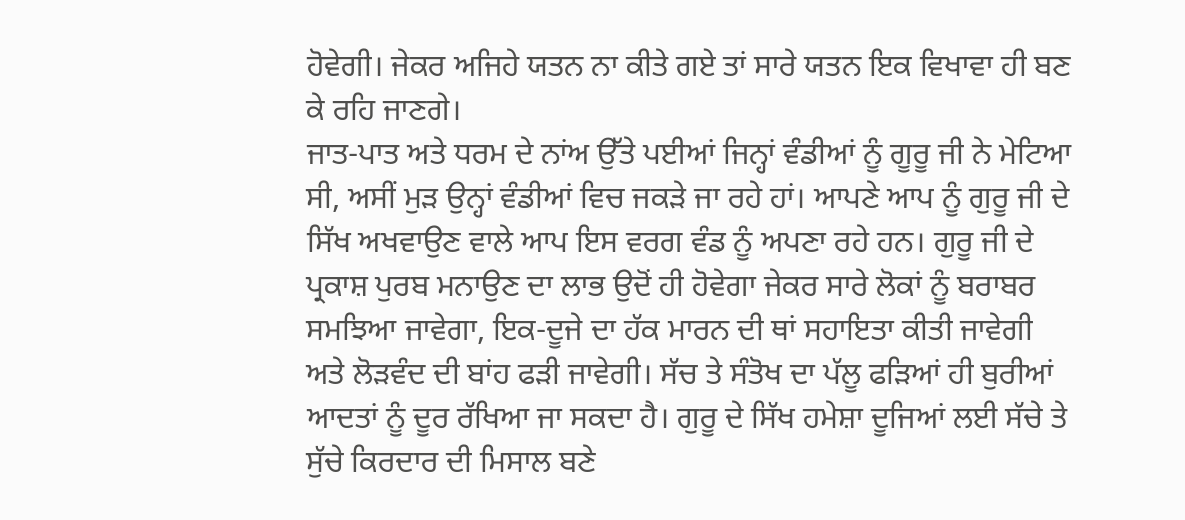ਹੋਵੇਗੀ। ਜੇਕਰ ਅਜਿਹੇ ਯਤਨ ਨਾ ਕੀਤੇ ਗਏ ਤਾਂ ਸਾਰੇ ਯਤਨ ਇਕ ਵਿਖਾਵਾ ਹੀ ਬਣ ਕੇ ਰਹਿ ਜਾਣਗੇ।
ਜਾਤ-ਪਾਤ ਅਤੇ ਧਰਮ ਦੇ ਨਾਂਅ ਉੱਤੇ ਪਈਆਂ ਜਿਨ੍ਹਾਂ ਵੰਡੀਆਂ ਨੂੰ ਗੂਰੂ ਜੀ ਨੇ ਮੇਟਿਆ ਸੀ, ਅਸੀਂ ਮੁੜ ਉਨ੍ਹਾਂ ਵੰਡੀਆਂ ਵਿਚ ਜਕੜੇ ਜਾ ਰਹੇ ਹਾਂ। ਆਪਣੇ ਆਪ ਨੂੰ ਗੁਰੂ ਜੀ ਦੇ ਸਿੱਖ ਅਖਵਾਉਣ ਵਾਲੇ ਆਪ ਇਸ ਵਰਗ ਵੰਡ ਨੂੰ ਅਪਣਾ ਰਹੇ ਹਨ। ਗੁਰੂ ਜੀ ਦੇ ਪ੍ਰਕਾਸ਼ ਪੁਰਬ ਮਨਾਉਣ ਦਾ ਲਾਭ ਉਦੋਂ ਹੀ ਹੋਵੇਗਾ ਜੇਕਰ ਸਾਰੇ ਲੋਕਾਂ ਨੂੰ ਬਰਾਬਰ ਸਮਝਿਆ ਜਾਵੇਗਾ, ਇਕ-ਦੂਜੇ ਦਾ ਹੱਕ ਮਾਰਨ ਦੀ ਥਾਂ ਸਹਾਇਤਾ ਕੀਤੀ ਜਾਵੇਗੀ ਅਤੇ ਲੋੜਵੰਦ ਦੀ ਬਾਂਹ ਫੜੀ ਜਾਵੇਗੀ। ਸੱਚ ਤੇ ਸੰਤੋਖ ਦਾ ਪੱਲੂ ਫੜਿਆਂ ਹੀ ਬੁਰੀਆਂ ਆਦਤਾਂ ਨੂੰ ਦੂਰ ਰੱਖਿਆ ਜਾ ਸਕਦਾ ਹੈ। ਗੁਰੂ ਦੇ ਸਿੱਖ ਹਮੇਸ਼ਾ ਦੂਜਿਆਂ ਲਈ ਸੱਚੇ ਤੇ ਸੁੱਚੇ ਕਿਰਦਾਰ ਦੀ ਮਿਸਾਲ ਬਣੇ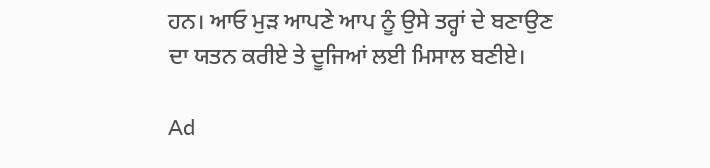ਹਨ। ਆਓ ਮੁੜ ਆਪਣੇ ਆਪ ਨੂੰ ਉਸੇ ਤਰ੍ਹਾਂ ਦੇ ਬਣਾਉਣ ਦਾ ਯਤਨ ਕਰੀਏ ਤੇ ਦੂਜਿਆਂ ਲਈ ਮਿਸਾਲ ਬਣੀਏ।

Ad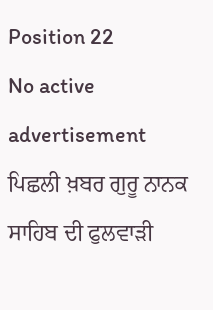Position 22
No active advertisement
ਪਿਛਲੀ ਖ਼ਬਰ ਗੁਰੂ ਨਾਨਕ ਸਾਹਿਬ ਦੀ ਫੁਲਵਾੜੀ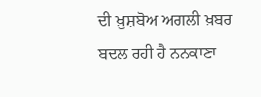ਦੀ ਖ਼ੁਸ਼ਬੋਅ ਅਗਲੀ ਖ਼ਬਰ ਬਦਲ ਰਹੀ ਹੈ ਨਨਕਾਣਾ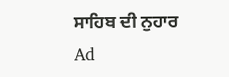ਸਾਹਿਬ ਦੀ ਨੁਹਾਰ
Ad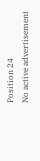Position 24
No active advertisement